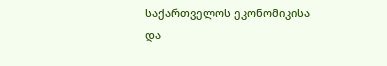საქართველოს ეკონომიკისა და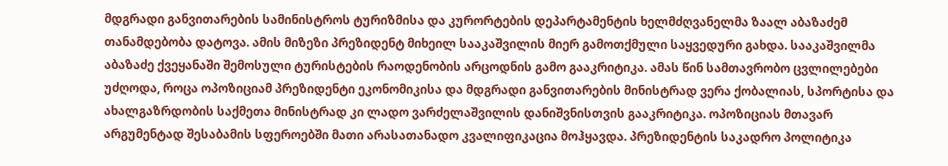მდგრადი განვითარების სამინისტროს ტურიზმისა და კურორტების დეპარტამენტის ხელმძღვანელმა ზაალ აბაზაძემ თანამდებობა დატოვა. ამის მიზეზი პრეზიდენტ მიხეილ სააკაშვილის მიერ გამოთქმული საყვედური გახდა. სააკაშვილმა აბაზაძე ქვეყანაში შემოსული ტურისტების რაოდენობის არცოდნის გამო გააკრიტიკა. ამას წინ სამთავრობო ცვლილებები უძღოდა, როცა ოპოზიციამ პრეზიდენტი ეკონომიკისა და მდგრადი განვითარების მინისტრად ვერა ქობალიას, სპორტისა და ახალგაზრდობის საქმეთა მინისტრად კი ლადო ვარძელაშვილის დანიშვნისთვის გააკრიტიკა. ოპოზიციას მთავარ არგუმენტად შესაბამის სფეროებში მათი არასათანადო კვალიფიკაცია მოჰყავდა. პრეზიდენტის საკადრო პოლიტიკა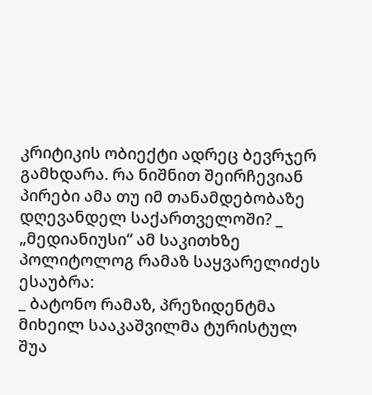კრიტიკის ობიექტი ადრეც ბევრჯერ გამხდარა. რა ნიშნით შეირჩევიან პირები ამა თუ იმ თანამდებობაზე დღევანდელ საქართველოში? _ „მედიანიუსი“ ამ საკითხზე პოლიტოლოგ რამაზ საყვარელიძეს ესაუბრა:
_ ბატონო რამაზ, პრეზიდენტმა მიხეილ სააკაშვილმა ტურისტულ შუა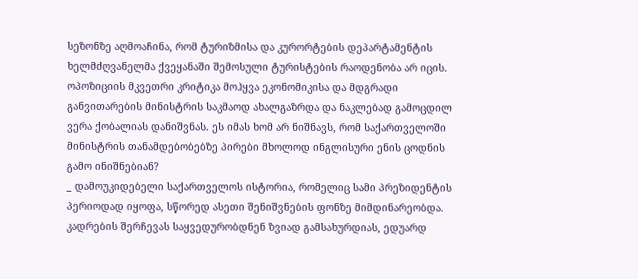სეზონზე აღმოაჩინა, რომ ტურიზმისა და კურორტების დეპარტამენტის ხელმძღვანელმა ქვეყანაში შემოსული ტურისტების რაოდენობა არ იცის. ოპოზიციის მკვეთრი კრიტიკა მოჰყვა ეკონომიკისა და მდგრადი განვითარების მინისტრის საკმაოდ ახალგაზრდა და ნაკლებად გამოცდილ ვერა ქობალიას დანიშვნას. ეს იმას ხომ არ ნიშნავს, რომ საქართველოში მინისტრის თანამდებობებზე პირები მხოლოდ ინგლისური ენის ცოდნის გამო ინიშნებიან?
_ დამოუკიდებელი საქართველოს ისტორია, რომელიც სამი პრეზიდენტის პერიოდად იყოფა, სწორედ ასეთი შენიშვნების ფონზე მიმდინარეობდა. კადრების შერჩევას საყვედურობდნენ ზვიად გამსახურდიას, ედუარდ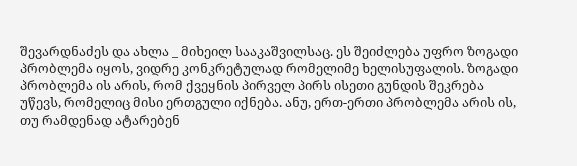შევარდნაძეს და ახლა _ მიხეილ სააკაშვილსაც. ეს შეიძლება უფრო ზოგადი პრობლემა იყოს, ვიდრე კონკრეტულად რომელიმე ხელისუფალის. ზოგადი პრობლემა ის არის, რომ ქვეყნის პირველ პირს ისეთი გუნდის შეკრება უწევს, რომელიც მისი ერთგული იქნება. ანუ, ერთ-ერთი პრობლემა არის ის, თუ რამდენად ატარებენ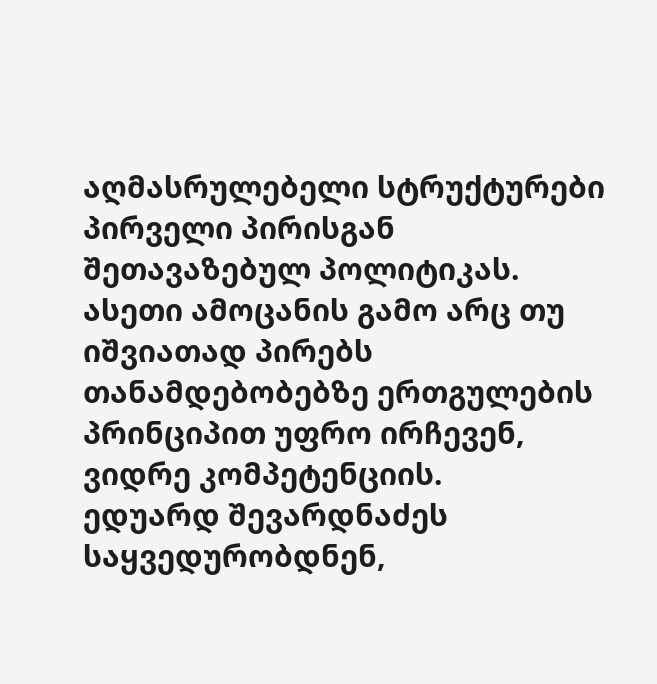აღმასრულებელი სტრუქტურები პირველი პირისგან შეთავაზებულ პოლიტიკას. ასეთი ამოცანის გამო არც თუ იშვიათად პირებს თანამდებობებზე ერთგულების პრინციპით უფრო ირჩევენ, ვიდრე კომპეტენციის.
ედუარდ შევარდნაძეს საყვედურობდნენ,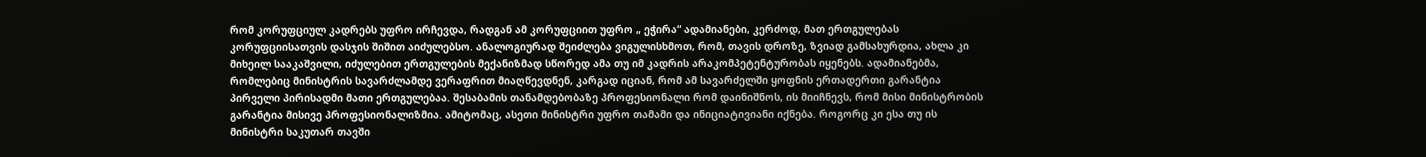რომ კორუფციულ კადრებს უფრო ირჩევდა, რადგან ამ კორუფციით უფრო „ ეჭირა“ ადამიანები, კერძოდ, მათ ერთგულებას კორუფციისათვის დასჯის შიშით აიძულებსო. ანალოგიურად შეიძლება ვიგულისხმოთ, რომ, თავის დროზე, ზვიად გამსახურდია, ახლა კი მიხეილ სააკაშვილი, იძულებით ერთგულების მექანიზმად სწორედ ამა თუ იმ კადრის არაკომპეტენტურობას იყენებს. ადამიანებმა, რომლებიც მინისტრის სავარძლამდე ვერაფრით მიაღწევდნენ, კარგად იციან, რომ ამ სავარძელში ყოფნის ერთადერთი გარანტია პირველი პირისადმი მათი ერთგულებაა. შესაბამის თანამდებობაზე პროფესიონალი რომ დაინიშნოს, ის მიიჩნევს, რომ მისი მინისტრობის გარანტია მისივე პროფესიონალიზმია. ამიტომაც, ასეთი მინისტრი უფრო თამამი და ინიციატივიანი იქნება. როგორც კი ესა თუ ის მინისტრი საკუთარ თავში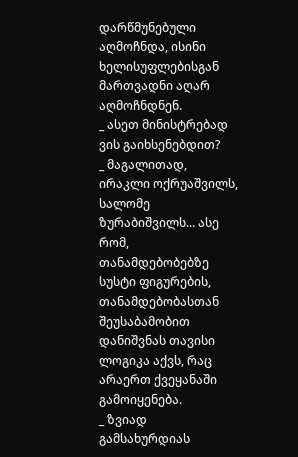დარწმუნებული აღმოჩნდა, ისინი ხელისუფლებისგან მართვადნი აღარ აღმოჩნდნენ.
_ ასეთ მინისტრებად ვის გაიხსენებდით?
_ მაგალითად, ირაკლი ოქრუაშვილს, სალომე ზურაბიშვილს... ასე რომ, თანამდებობებზე სუსტი ფიგურების, თანამდებობასთან შეუსაბამობით დანიშვნას თავისი ლოგიკა აქვს, რაც არაერთ ქვეყანაში გამოიყენება.
_ ზვიად გამსახურდიას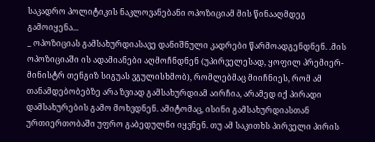საკადრო პოლიტიკის ნაკლოვანებანი ოპოზიციამ მის წინააღმდეგ გამოიყენა...
_ ოპოზიციას გამსახურდიასავე დანიშნული კადრები წარმოადგენდნენ. .მის ოპოზიციაში ის ადამიანები აღმოჩნდნენ (უპირველესად, ყოფილ პრემიერ-მინისტრ თენგიზ სიგუას ვგულისხმობ), რომლებმაც მიიჩნიეს, რომ ამ თანამდებობებზე არა ზვიად გამსახურდიამ აირჩია, არამედ იქ პირადი დამსახურების გამო მოხვდნენ. ამიტომაც, ისინი გამსახურდიასთან ურთიერთობაში უფრო გაბედულნი იყვნენ. თუ ამ საკითხს პირველი პირის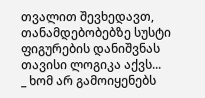თვალით შევხედავთ, თანამდებობებზე სუსტი ფიგურების დანიშვნას თავისი ლოგიკა აქვს...
_ ხომ არ გამოიყენებს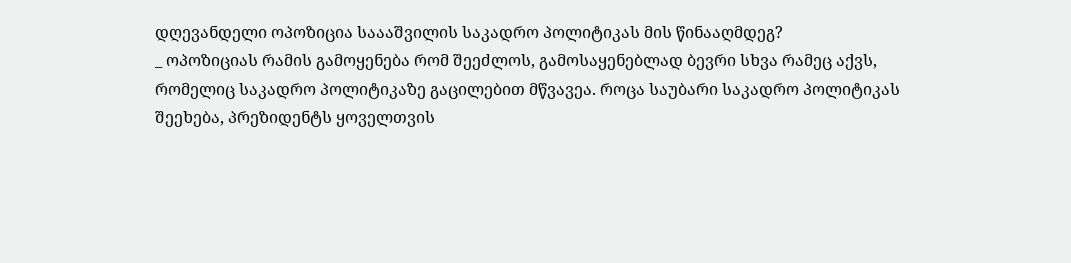დღევანდელი ოპოზიცია საააშვილის საკადრო პოლიტიკას მის წინააღმდეგ?
_ ოპოზიციას რამის გამოყენება რომ შეეძლოს, გამოსაყენებლად ბევრი სხვა რამეც აქვს, რომელიც საკადრო პოლიტიკაზე გაცილებით მწვავეა. როცა საუბარი საკადრო პოლიტიკას შეეხება, პრეზიდენტს ყოველთვის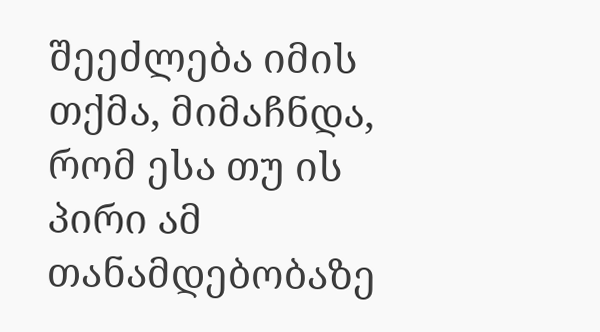შეეძლება იმის თქმა, მიმაჩნდა, რომ ესა თუ ის პირი ამ თანამდებობაზე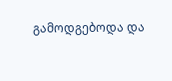გამოდგებოდა და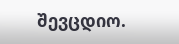შევცდიო.